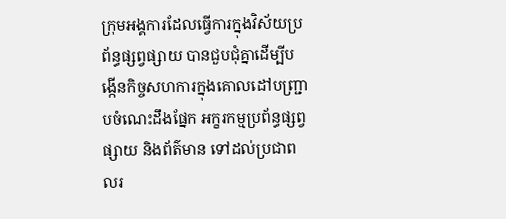ក្រុមអង្គការដែលធ្វើការក្នុងវិស័យប្រព័ន្ធផ្សព្វផ្សាយ បានជួបជុំគ្នាដើម្បីបង្កើនកិច្ចសហការក្នុងគោលដៅបញ្រ្ជាបចំណេះដឹងផ្នែក អក្ខរកម្មប្រព័ន្ធផ្សព្វផ្សាយ និងព័ត៌មាន ទៅដល់ប្រជាពលរ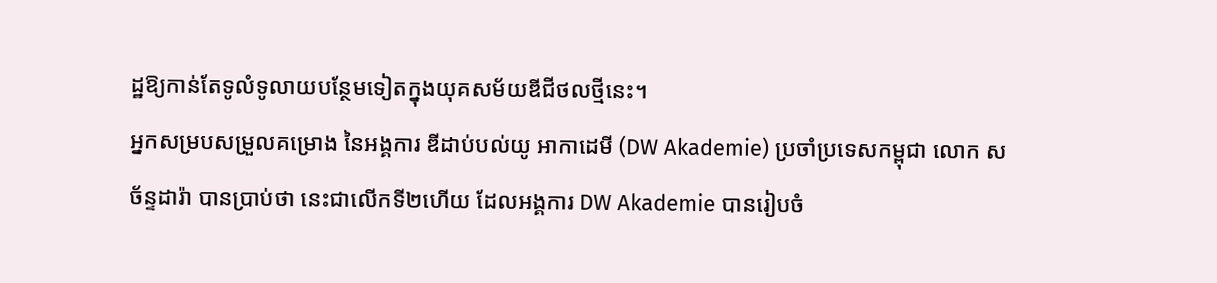ដ្ឋឱ្យកាន់តែទូលំទូលាយបន្ថែមទៀតក្នុងយុគសម័យឌីជីថលថ្មីនេះ។
អ្នកសម្របសម្រួលគម្រោង នៃអង្គការ ឌីដាប់បល់យូ អាកាដេមី (DW Akademie) ប្រចាំប្រទេសកម្ពុជា លោក ស ច័ន្ទដារ៉ា បានប្រាប់ថា នេះជាលើកទី២ហើយ ដែលអង្គការ DW Akademie បានរៀបចំ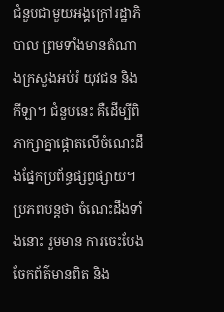ជំនួបជាមួយអង្គក្រៅរដ្ឋាភិបាល ព្រមទាំងមានតំណាងក្រសួងអប់រំ យុវជន និងកីឡា។ ជំនួបនេះ គឺដើម្បីពិភាក្សាគ្នាផ្ដោតលើចំណេះដឹងផ្នែកប្រព័ន្ធផ្សព្វផ្សាយ។ ប្រភពបន្តថា ចំណេះដឹងទាំងនោះ រួមមាន ការចេះបែងចែកព័ត៌មានពិត និង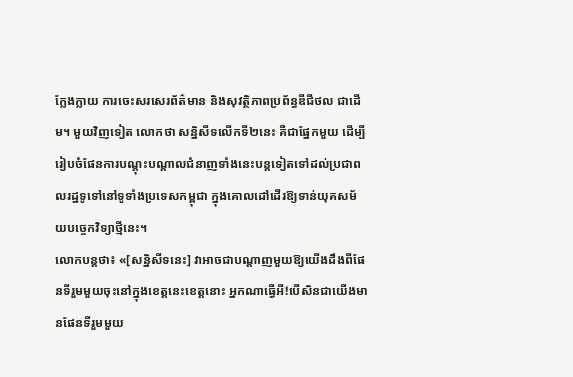ក្លែងក្លាយ ការចេះសរសេរព័ត៌មាន និងសុវត្ថិភាពប្រព័ន្ធឌីជីថល ជាដើម។ មួយវិញទៀត លោកថា សន្និសីទលើកទី២នេះ គឺជាផ្នែកមួយ ដើម្បីរៀបចំផែនការបណ្តុះបណ្តាលជំនាញទាំងនេះបន្តទៀតទៅដល់ប្រជាពលរដ្ឋទូទៅនៅទូទាំងប្រទេសកម្ពុជា ក្នុងគោលដៅដើរឱ្យទាន់យុគសម័យបច្ចេកវិទ្យាថ្មីនេះ។
លោកបន្តថា៖ «[សន្និសីទនេះ] វាអាចជាបណ្តាញមួយឱ្យយើងដឹងពីផែនទីរួមមួយចុះនៅក្នុងខេត្តនេះខេត្តនោះ អ្នកណាធ្វើអី!បើសិនជាយើងមានផែនទីរួមមួយ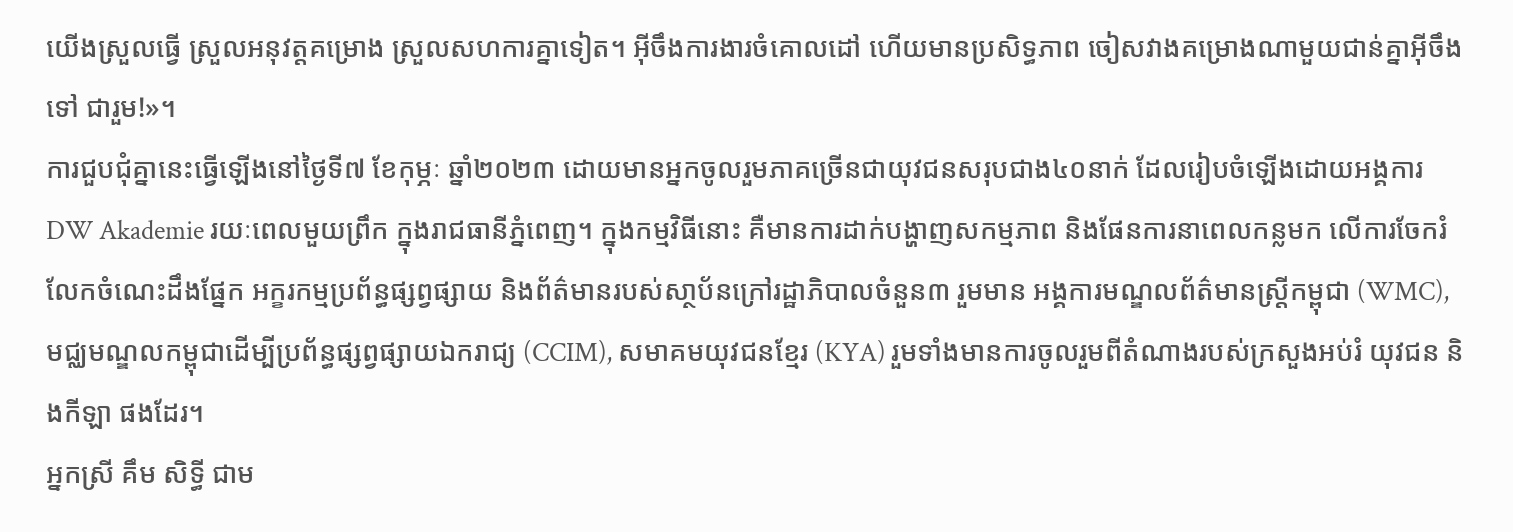យើងស្រួលធ្វើ ស្រួលអនុវត្តគម្រោង ស្រួលសហការគ្នាទៀត។ អ៊ីចឹងការងារចំគោលដៅ ហើយមានប្រសិទ្ធភាព ចៀសវាងគម្រោងណាមួយជាន់គ្នាអ៊ីចឹងទៅ ជារួម!»។
ការជួបជុំគ្នានេះធ្វើឡើងនៅថ្ងៃទី៧ ខែកុម្ភៈ ឆ្នាំ២០២៣ ដោយមានអ្នកចូលរួមភាគច្រើនជាយុវជនសរុបជាង៤០នាក់ ដែលរៀបចំឡើងដោយអង្គការ DW Akademie រយៈពេលមួយព្រឹក ក្នុងរាជធានីភ្នំពេញ។ ក្នុងកម្មវិធីនោះ គឺមានការដាក់បង្ហាញសកម្មភាព និងផែនការនាពេលកន្លមក លើការចែករំលែកចំណេះដឹងផ្នែក អក្ខរកម្មប្រព័ន្ធផ្សព្វផ្សាយ និងព័ត៌មានរបស់សា្ថប័នក្រៅរដ្ឋាភិបាលចំនួន៣ រួមមាន អង្គការមណ្ឌលព័ត៌មានស្រ្តីកម្ពុជា (WMC), មជ្ឈមណ្ឌលកម្ពុជាដើម្បីប្រព័ន្ធផ្សព្វផ្សាយឯករាជ្យ (CCIM), សមាគមយុវជនខ្មែរ (KYA) រួមទាំងមានការចូលរួមពីតំណាងរបស់ក្រសួងអប់រំ យុវជន និងកីឡា ផងដែរ។
អ្នកស្រី គឹម សិទ្ធី ជាម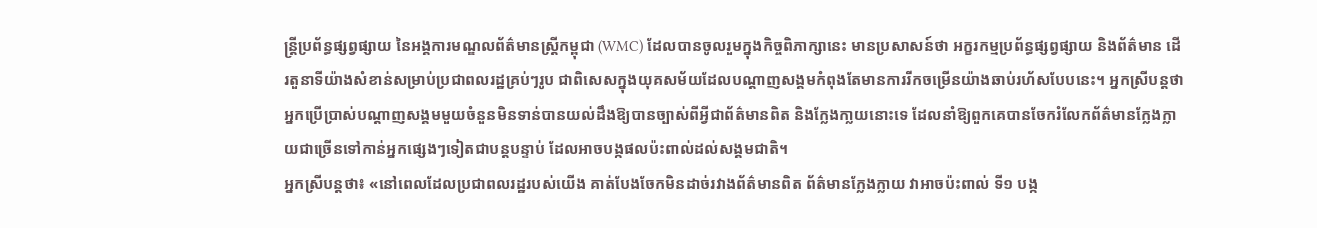ន្រ្តីប្រព័ន្ធផ្សព្វផ្សាយ នៃអង្គការមណ្ឌលព័ត៌មានស្រ្តីកម្ពុជា (WMC) ដែលបានចូលរួមក្នុងកិច្ចពិភាក្សានេះ មានប្រសាសន៍ថា អក្ខរកម្មប្រព័ន្ធផ្សព្វផ្សាយ និងព័ត៌មាន ដើរតួនាទីយ៉ាងសំខាន់សម្រាប់ប្រជាពលរដ្ឋគ្រប់ៗរូប ជាពិសេសក្នុងយុគសម័យដែលបណ្តាញសង្គមកំពុងតែមានការរីកចម្រើនយ៉ាងឆាប់រហ័សបែបនេះ។ អ្នកស្រីបន្តថា អ្នកប្រើប្រាស់បណ្តាញសង្គមមួយចំនួនមិនទាន់បានយល់ដឹងឱ្យបានច្បាស់ពីអ្វីជាព័ត៌មានពិត និងក្លែងកា្លយនោះទេ ដែលនាំឱ្យពួកគេបានចែករំលែកព័ត៌មានក្លែងក្លាយជាច្រើនទៅកាន់អ្នកផ្សេងៗទៀតជាបន្តបន្ទាប់ ដែលអាចបង្កផលប៉ះពាល់ដល់សង្គមជាតិ។
អ្នកស្រីបន្តថា៖ «នៅពេលដែលប្រជាពលរដ្ឋរបស់យើង គាត់បែងចែកមិនដាច់រវាងព័ត៌មានពិត ព័ត៌មានក្លែងក្លាយ វាអាចប៉ះពាល់ ទី១ បង្ក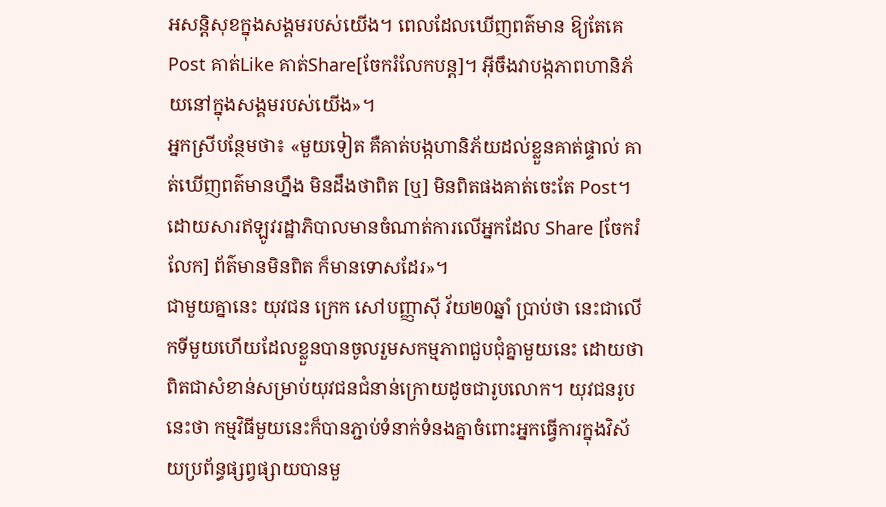អសន្តិសុខក្នុងសង្គមរបស់យើង។ ពេលដែលឃើញពត៌មាន ឱ្យតែគេPost គាត់Like គាត់Share[ចែករំលែកបន្ត]។ អ៊ីចឹងវាបង្កភាពហានិភ័យនៅក្នុងសង្គមរបស់យើង»។
អ្នកស្រីបន្ថែមថា៖ «មួយទៀត គឺគាត់បង្កហានិភ័យដល់ខ្លួនគាត់ផ្ទាល់ គាត់ឃើញពត៌មានហ្នឹង មិនដឹងថាពិត [ឬ] មិនពិតផងគាត់ចេះតែ Post។ ដោយសារឥឡូវរដ្ឋាភិបាលមានចំណាត់ការលើអ្នកដែល Share [ចែករំលែក] ព័ត៌មានមិនពិត ក៏មានទោសដែរ»។
ជាមួយគ្នានេះ យុវជន ក្រេក សៅបញ្ញាស៊ី វ័យ២0ឆ្នាំ ប្រាប់ថា នេះជាលើកទីមួយហើយដែលខ្លួនបានចូលរួមសកម្មភាពជួបជុំគ្នាមួយនេះ ដោយថា ពិតជាសំខាន់សម្រាប់យុវជនជំនាន់ក្រោយដូចជារូបលោក។ យុវជនរូបនេះថា កម្មវិធីមួយនេះក៏បានភ្ជាប់ទំនាក់ទំនងគ្នាចំពោះអ្នកធ្វើការក្នុងវិស័យប្រព័ន្ធផ្សព្វផ្សាយបានមួ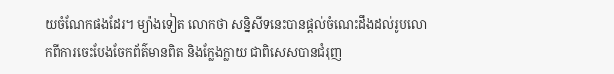យចំណែកផងដែរ។ ម្យ៉ាងទៀត លោកថា សន្និសីទនេះបានផ្តល់ចំណេះដឹងដល់រូបលោកពីការចេះបែងចែកព័ត៌មានពិត និងក្លែងក្លាយ ជាពិសេសបានជំរុញ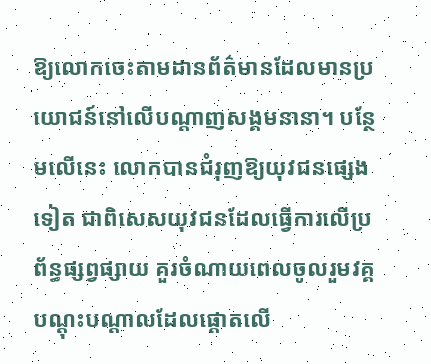ឱ្យលោកចេះតាមដានព័ត៌មានដែលមានប្រយោជន៍នៅលើបណ្តាញសង្គមនានា។ បន្ថែមលើនេះ លោកបានជំរុញឱ្យយុវជនផ្សេងទៀត ជាពិសេសយុវជនដែលធ្វើការលើប្រព័ន្ធផ្សព្វផ្សាយ គួរចំណាយពេលចូលរួមវគ្គបណ្តុះបណ្តាលដែលផ្តោតលើ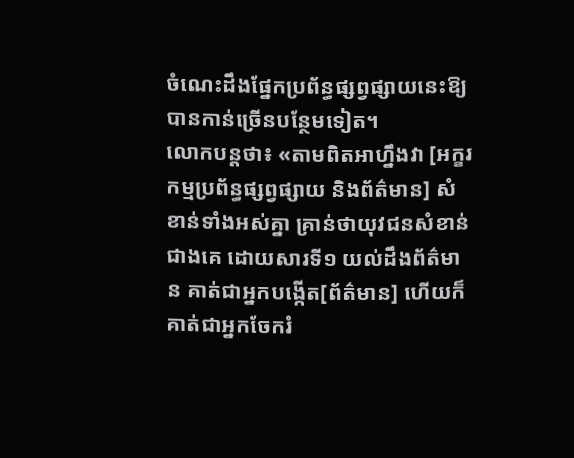ចំណេះដឹងផ្នែកប្រព័ន្ធផ្សព្វផ្សាយនេះឱ្យបានកាន់ច្រើនបន្ថែមទៀត។
លោកបន្តថា៖ «តាមពិតអាហ្នឹងវា [អក្ខរកម្មប្រព័ន្ធផ្សព្វផ្សាយ និងព័ត៌មាន] សំខាន់ទាំងអស់គ្នា គ្រាន់ថាយុវជនសំខាន់ជាងគេ ដោយសារទី១ យល់ដឹងព័ត៌មាន គាត់ជាអ្នកបង្កើត[ព័ត៌មាន] ហើយក៏គាត់ជាអ្នកចែករំ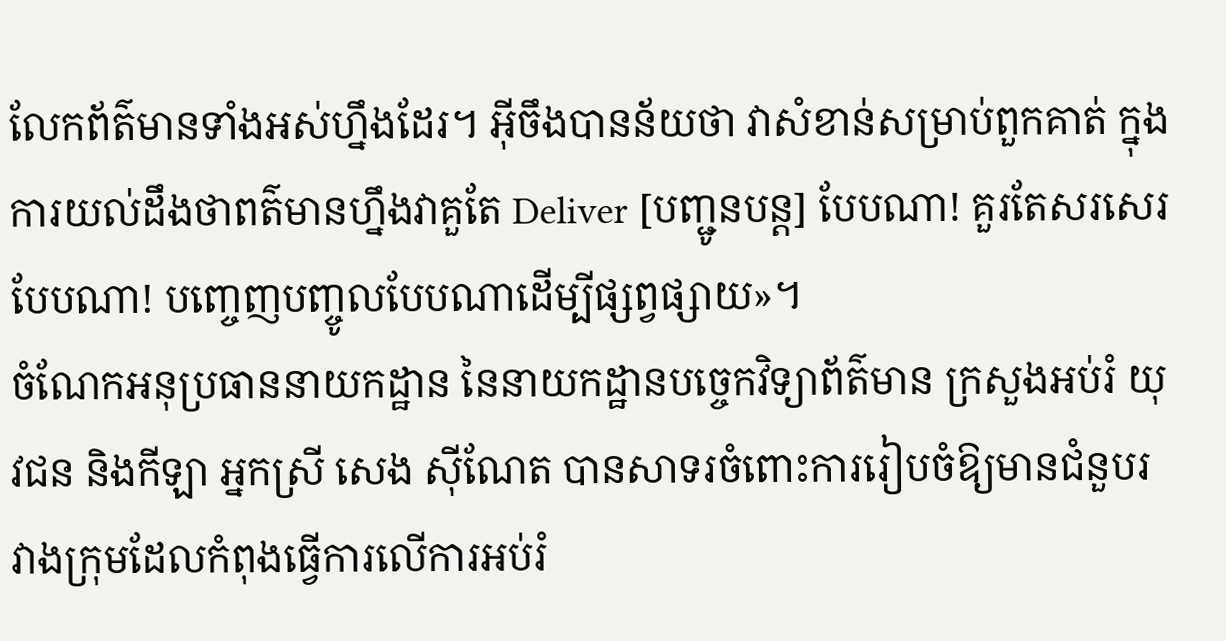លែកព័ត៌មានទាំងអស់ហ្នឹងដែរ។ អ៊ីចឹងបានន័យថា វាសំខាន់សម្រាប់ពួកគាត់ ក្នុងការយល់ដឹងថាពត៌មានហ្នឹងវាគួតែ Deliver [បញ្ជូនបន្ត] បែបណា! គួរតែសរសេរបែបណា! បញ្ចេញបញ្ចូលបែបណាដើម្បីផ្សព្វផ្សាយ»។
ចំណែកអនុប្រធាននាយកដ្ឋាន នៃនាយកដ្ឋានបច្ចេកវិទ្យាព័ត៌មាន ក្រសួងអប់រំ យុវជន និងកីឡា អ្នកស្រី សេង ស៊ីណែត បានសាទរចំពោះការរៀបចំឱ្យមានជំនួបរវាងក្រុមដែលកំពុងធ្វើការលើការអប់រំ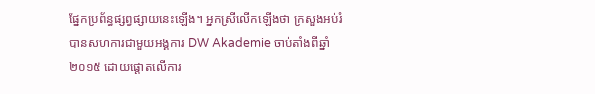ផ្នែកប្រព័ន្ធផ្សព្វផ្សាយនេះឡើង។ អ្នកស្រីលើកឡើងថា ក្រសួងអប់រំបានសហការជាមួយអង្គការ DW Akademie ចាប់តាំងពីឆ្នាំ២០១៥ ដោយផ្តោតលើការ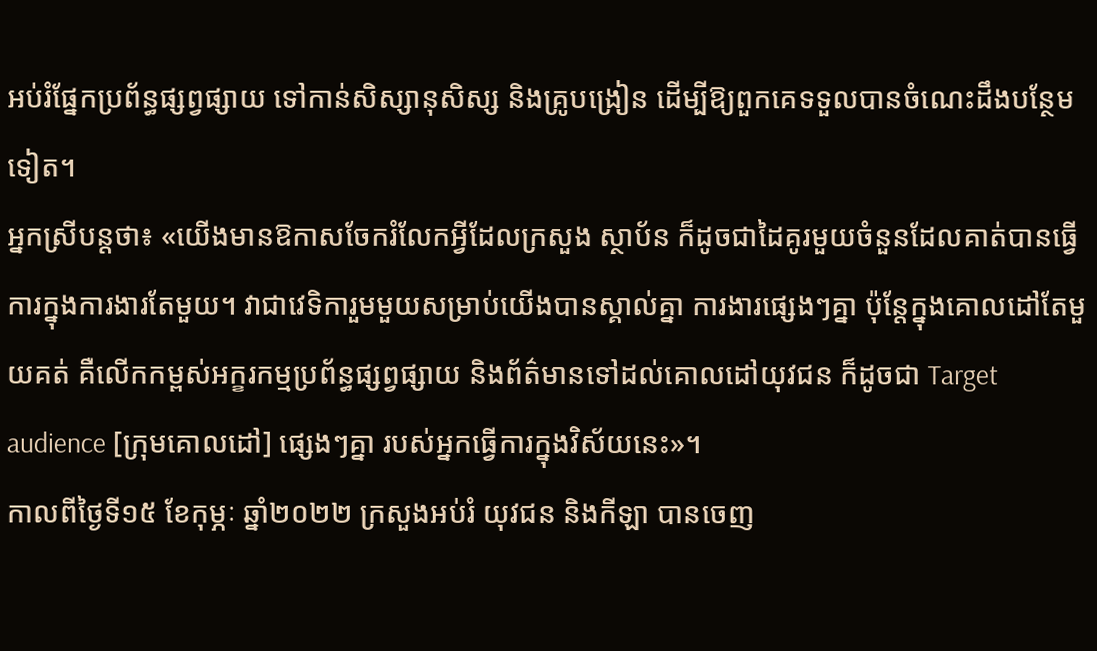អប់រំផ្នែកប្រព័ន្ធផ្សព្វផ្សាយ ទៅកាន់សិស្សានុសិស្ស និងគ្រូបង្រៀន ដើម្បីឱ្យពួកគេទទួលបានចំណេះដឹងបន្ថែមទៀត។
អ្នកស្រីបន្តថា៖ «យើងមានឱកាសចែករំលែកអ្វីដែលក្រសួង ស្ថាប័ន ក៏ដូចជាដៃគូរមួយចំនួនដែលគាត់បានធ្វើការក្នុងការងារតែមួយ។ វាជាវេទិការួមមួយសម្រាប់យើងបានស្គាល់គ្នា ការងារផ្សេងៗគ្នា ប៉ុន្តែក្នុងគោលដៅតែមួយគត់ គឺលើកកម្ពស់អក្ខរកម្មប្រព័ន្ធផ្សព្វផ្សាយ និងព័ត៌មានទៅដល់គោលដៅយុវជន ក៏ដូចជា Target audience [ក្រុមគោលដៅ] ផ្សេងៗគ្នា របស់អ្នកធ្វើការក្នុងវិស័យនេះ»។
កាលពីថ្ងៃទី១៥ ខែកុម្ភៈ ឆ្នាំ២០២២ ក្រសួងអប់រំ យុវជន និងកីឡា បានចេញ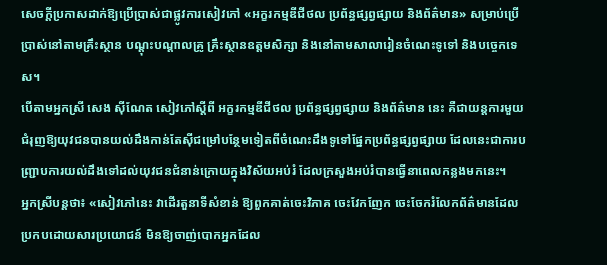សេចក្តីប្រកាសដាក់ឱ្យប្រើប្រាស់ជាផ្លូវការសៀវភៅ «អក្ខរកម្មឌីជីថល ប្រព័ន្ធផ្សព្វផ្សាយ និងព័ត៌មាន» សម្រាប់ប្រើប្រាស់នៅតាមគ្រឹះស្ថាន បណ្ដុះបណ្ដាលគ្រូ គ្រឹះស្ថានឧត្ដមសិក្សា និងនៅតាមសាលារៀនចំណេះទូទៅ និងបច្ចេកទេស។
បើតាមអ្នកស្រី សេង ស៊ីណែត សៀវភៅស្តីពី អក្ខរកម្មឌីជីថល ប្រព័ន្ធផ្សព្វផ្សាយ និងព័ត៌មាន នេះ គឺជាយន្តការមួយជំរុញឱ្យយុវជនបានយល់ដឹងកាន់តែស៊ីជម្រៅបន្ថែមទៀតពីចំណេះដឹងទូទៅផ្នែកប្រព័ន្ធផ្សព្វផ្សាយ ដែលនេះជាការបញ្ជ្រាបការយល់ដឹងទៅដល់យុវជនជំនាន់ក្រោយក្នុងវិស័យអប់រំ ដែលក្រសួងអប់រំបានធ្វើនាពេលកន្លងមកនេះ។
អ្នកស្រីបន្តថា៖ «សៀវភៅនេះ វាដើរតួនាទីសំខាន់ ឱ្យពួកគាត់ចេះវិភាគ ចេះវែកញែក ចេះចែករំលែកព័ត៌មានដែលប្រកបដោយសារប្រយោជន៍ មិនឱ្យចាញ់បោកអ្នកដែល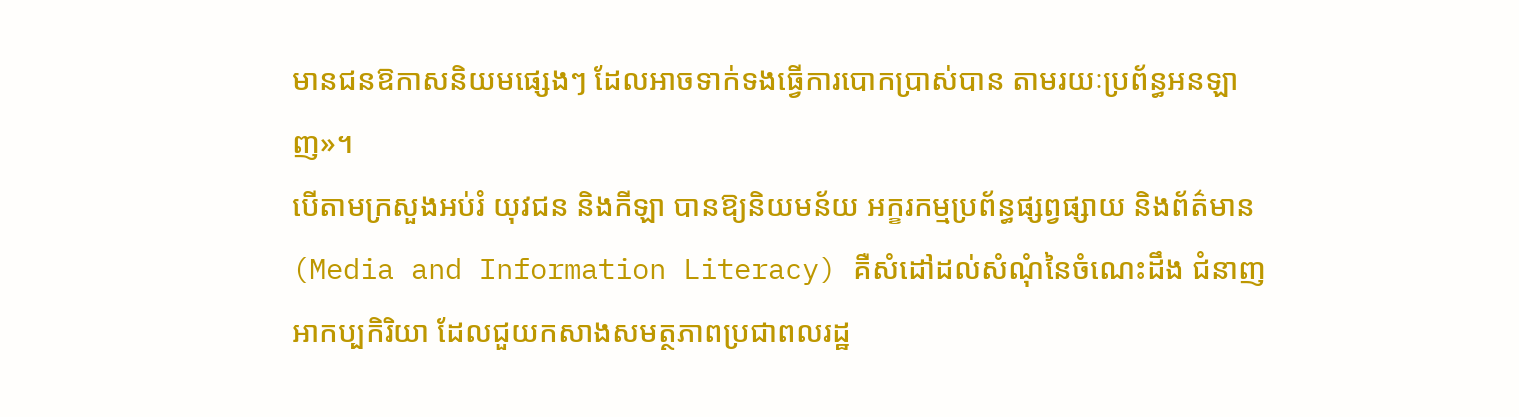មានជនឱកាសនិយមផ្សេងៗ ដែលអាចទាក់ទងធ្វើការបោកប្រាស់បាន តាមរយៈប្រព័ន្ធអនឡាញ»។
បើតាមក្រសួងអប់រំ យុវជន និងកីឡា បានឱ្យនិយមន័យ អក្ខរកម្មប្រព័ន្ធផ្សព្វផ្សាយ និងព័ត៌មាន (Media and Information Literacy) គឺសំដៅដល់សំណុំនៃចំណេះដឹង ជំនាញ អាកប្បកិរិយា ដែលជួយកសាងសមត្ថភាពប្រជាពលរដ្ឋ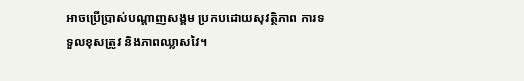អាចប្រើប្រាស់បណ្តាញសង្គម ប្រកបដោយសុវត្ថិភាព ការទទួលខុសត្រូវ និងភាពឈ្លាសវៃ។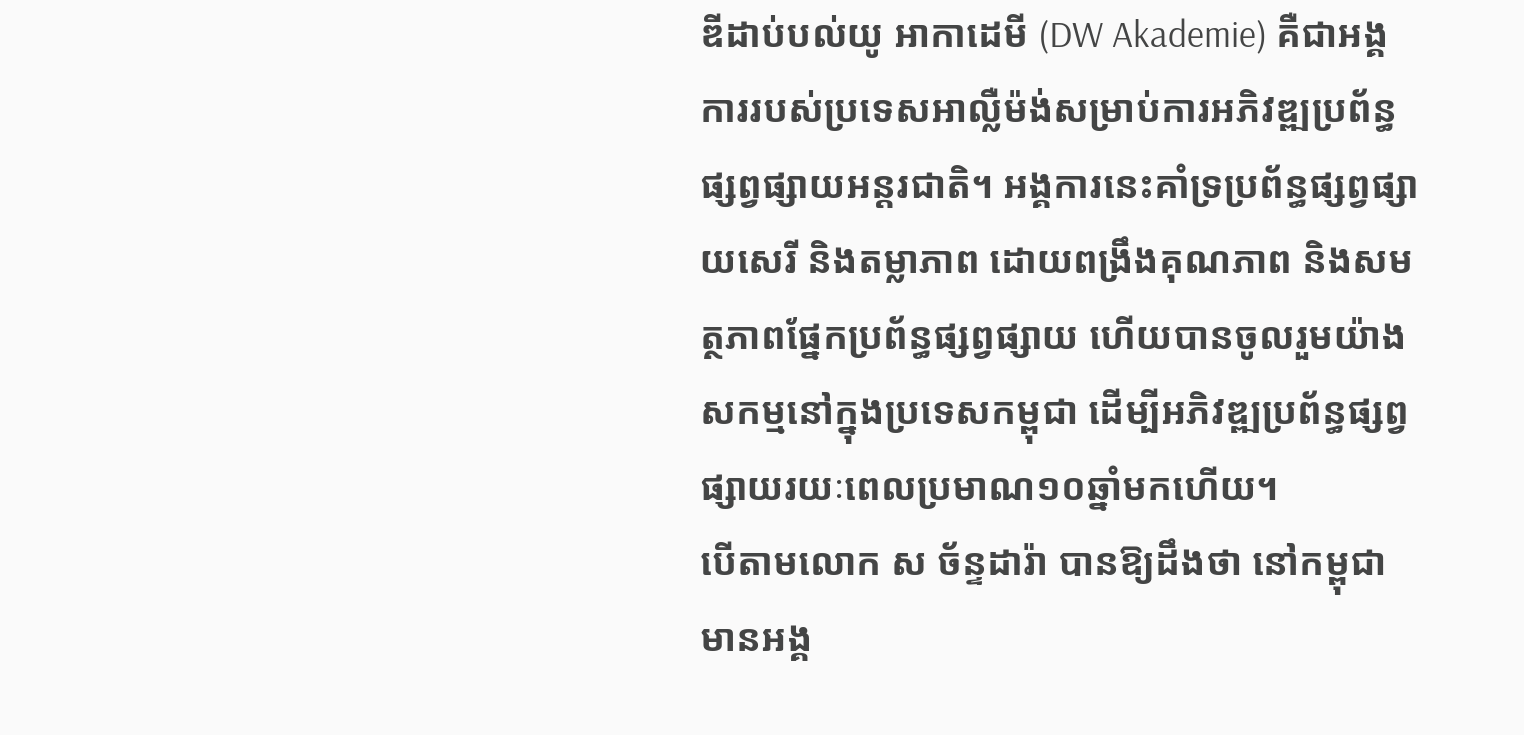ឌីដាប់បល់យូ អាកាដេមី (DW Akademie) គឺជាអង្គការរបស់ប្រទេសអាល្លឺម៉ង់សម្រាប់ការអភិវឌ្ឍប្រព័ន្ធផ្សព្វផ្សាយអន្តរជាតិ។ អង្គការនេះគាំទ្រប្រព័ន្ធផ្សព្វផ្សាយសេរី និងតម្លាភាព ដោយពង្រឹងគុណភាព និងសមត្ថភាពផ្នែកប្រព័ន្ធផ្សព្វផ្សាយ ហើយបានចូលរួមយ៉ាងសកម្មនៅក្នុងប្រទេសកម្ពុជា ដើម្បីអភិវឌ្ឍប្រព័ន្ធផ្សព្វផ្សាយរយៈពេលប្រមាណ១០ឆ្នាំមកហើយ។
បើតាមលោក ស ច័ន្ទដារ៉ា បានឱ្យដឹងថា នៅកម្ពុជា មានអង្គ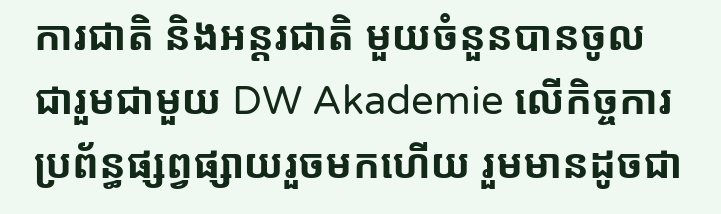ការជាតិ និងអន្តរជាតិ មួយចំនួនបានចូលជារួមជាមួយ DW Akademie លើកិច្ចការប្រព័ន្ធផ្សព្វផ្សាយរួចមកហើយ រួមមានដូចជា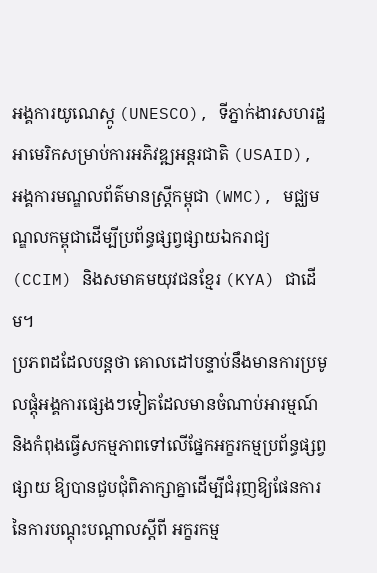អង្គការយូណេស្កូ (UNESCO), ទីភ្នាក់ងារសហរដ្ឋអាមេរិកសម្រាប់ការអភិវឌ្ឍអន្តរជាតិ (USAID), អង្គការមណ្ឌលព័ត៌មានស្រ្តីកម្ពុជា (WMC), មជ្ឈមណ្ឌលកម្ពុជាដើម្បីប្រព័ន្ធផ្សព្វផ្សាយឯករាជ្យ (CCIM) និងសមាគមយុវជនខ្មែរ (KYA) ជាដើម។
ប្រភពដដែលបន្តថា គោលដៅបន្ទាប់នឹងមានការប្រមូលផ្តុំអង្គការផ្សេងៗទៀតដែលមានចំណាប់អារម្មណ៍ និងកំពុងធ្វើសកម្មភាពទៅលើផ្នែកអក្ខរកម្មប្រព័ន្ធផ្សព្វផ្សាយ ឱ្យបានជួបជុំពិភាក្សាគ្នាដើម្បីជំរុញឱ្យផែនការនៃការបណ្តុះបណ្តាលស្តីពី អក្ខរកម្ម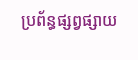ប្រព័ន្ធផ្សព្វផ្សាយ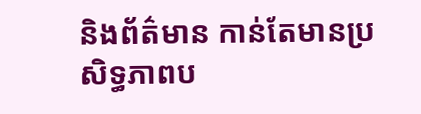និងព័ត៌មាន កាន់តែមានប្រសិទ្ធភាពប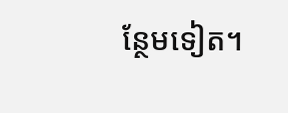ន្ថែមទៀត។